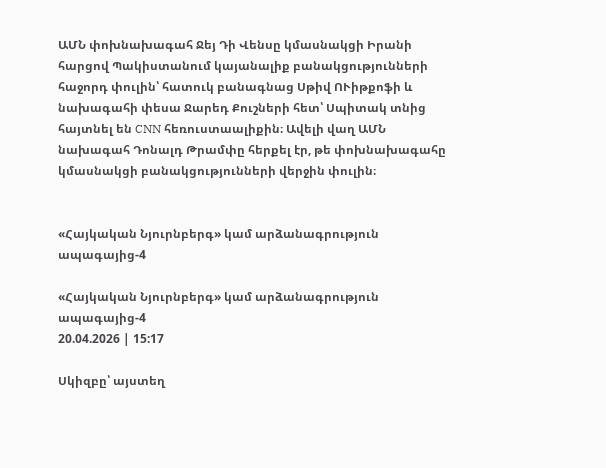ԱՄՆ փոխնախագահ Ջեյ Դի Վենսը կմասնակցի Իրանի հարցով Պակիստանում կայանալիք բանակցությունների հաջորդ փուլին՝ հատուկ բանագնաց Սթիվ ՈՒիթքոֆի և նախագահի փեսա Ջարեդ Քուշների հետ՝ Սպիտակ տնից հայտնել են CNN հեռուստաալիքին։ Ավելի վաղ ԱՄՆ նախագահ Դոնալդ Թրամփը հերքել էր, թե փոխնախագահը կմասնակցի բանակցությունների վերջին փուլին։


«Հայկական Նյուրնբերգ» կամ արձանագրություն ապագայից-4

«Հայկական Նյուրնբերգ» կամ արձանագրություն ապագայից-4
20.04.2026 | 15:17

Սկիզբը՝ այստեղ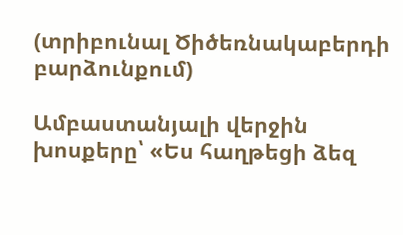(տրիբունալ Ծիծեռնակաբերդի բարձունքում)

Ամբաստանյալի վերջին խոսքերը՝ «Ես հաղթեցի ձեզ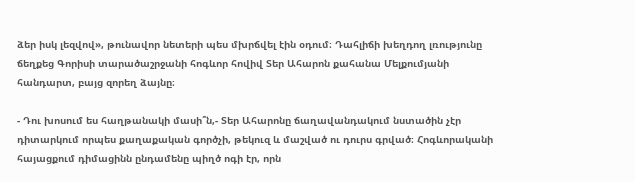ձեր իսկ լեզվով», թունավոր նետերի պես մխրճվել էին օդում։ Դահլիճի խեղդող լռությունը ճեղքեց Գորիսի տարածաշրջանի հոգևոր հովիվ Տեր Ահարոն քահանա Մելքումյանի հանդարտ, բայց զորեղ ձայնը։

- Դու խոսում ես հաղթանակի մասի՞ն,- Տեր Ահարոնը ճաղավանդակում նստածին չէր դիտարկում որպես քաղաքական գործչի, թեկուզ և մաշված ու դուրս գրված։ Հոգևորականի հայացքում դիմացինն ընդամենը պիղծ ոգի էր, որն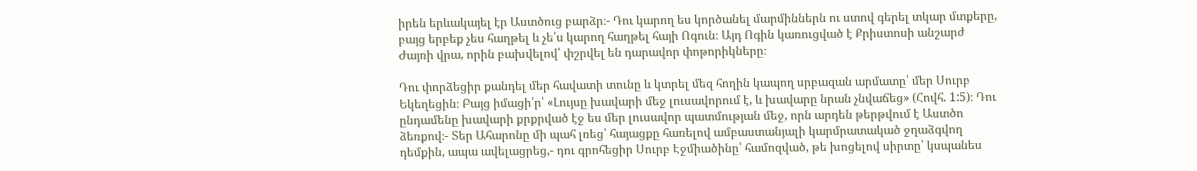իրեն երևակայել էր Աստծուց բարձր։- Դու կարող ես կործանել մարմիններն ու ստով գերել տկար մտքերը, բայց երբեք չես հաղթել և չե՛ս կարող հաղթել հայի Ոգուն։ Այդ Ոգին կառուցված է Քրիստոսի անշարժ Ժայռի վրա, որին բախվելով՝ փշրվել են դարավոր փոթորիկները։

Դու փորձեցիր քանդել մեր հավատի տունը և կտրել մեզ հողին կապող սրբազան արմատը՝ մեր Սուրբ Եկեղեցին։ Բայց իմացի՛ր՝ «Լույսը խավարի մեջ լուսավորում է, և խավարը նրան չնվաճեց» (Հովհ. 1:5)։ Դու ընդամենը խավարի քրքրված էջ ես մեր լուսավոր պատմության մեջ, որն արդեն թերթվում է Աստծո ձեռքով։- Տեր Ահարոնը մի պահ լռեց՝ հայացքը հառելով ամբաստանյալի կարմրատակած ջղաձգվող դեմքին, ապա ավելացրեց,- դու գրոհեցիր Սուրբ Էջմիածինը՝ համոզված, թե խոցելով սիրտը՝ կսպանես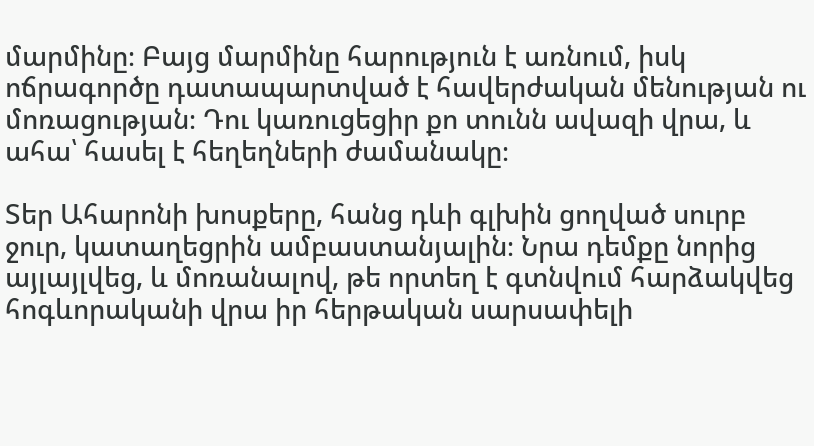մարմինը։ Բայց մարմինը հարություն է առնում, իսկ ոճրագործը դատապարտված է հավերժական մենության ու մոռացության։ Դու կառուցեցիր քո տունն ավազի վրա, և ահա՝ հասել է հեղեղների ժամանակը։

Տեր Ահարոնի խոսքերը, հանց դևի գլխին ցողված սուրբ ջուր, կատաղեցրին ամբաստանյալին։ Նրա դեմքը նորից այլայլվեց, և մոռանալով, թե որտեղ է գտնվում հարձակվեց հոգևորականի վրա իր հերթական սարսափելի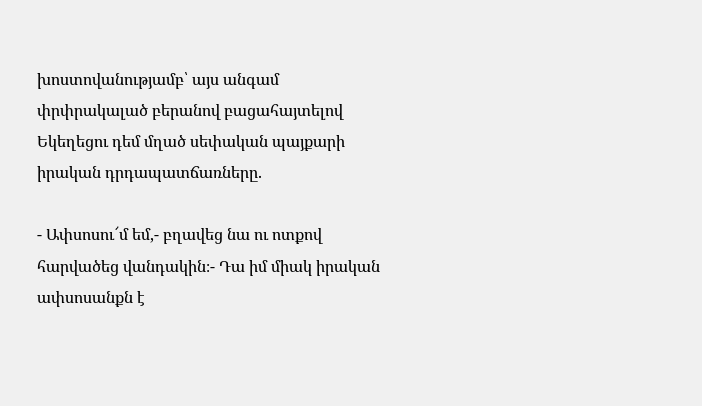խոստովանությամբ՝ այս անգամ փրփրակալած բերանով բացահայտելով Եկեղեցու դեմ մղած սեփական պայքարի իրական դրդապատճառները.

- Ափսոսու՜մ եմ,- բղավեց նա ու ոտքով հարվածեց վանդակին։- Դա իմ միակ իրական ափսոսանքն է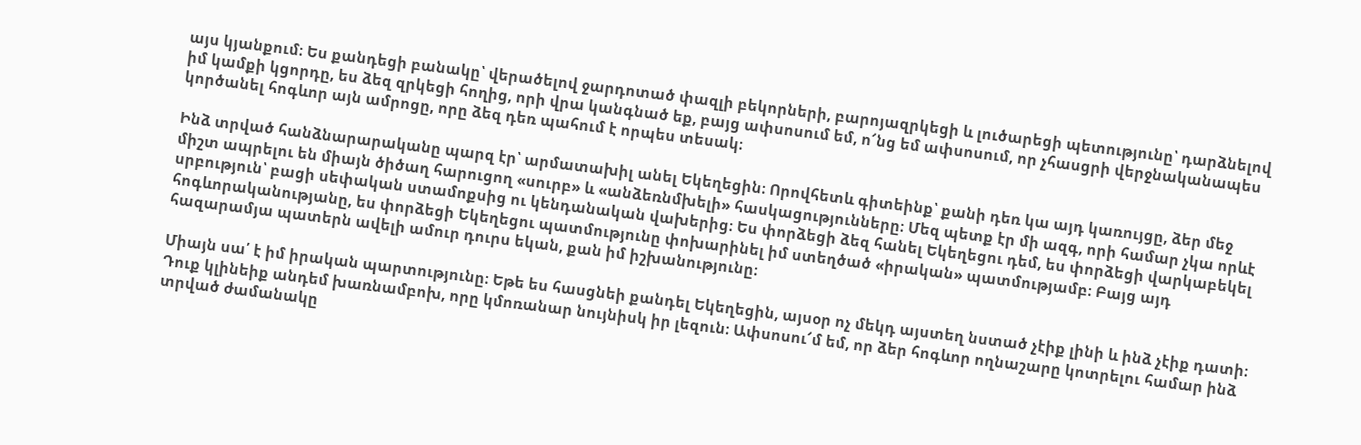այս կյանքում։ Ես քանդեցի բանակը՝ վերածելով ջարդոտած փազլի բեկորների, բարոյազրկեցի և լուծարեցի պետությունը՝ դարձնելով իմ կամքի կցորդը, ես ձեզ զրկեցի հողից, որի վրա կանգնած եք, բայց ափսոսում եմ, ո՜նց եմ ափսոսում, որ չհասցրի վերջնականապես կործանել հոգևոր այն ամրոցը, որը ձեզ դեռ պահում է որպես տեսակ։

Ինձ տրված հանձնարարականը պարզ էր՝ արմատախիլ անել Եկեղեցին։ Որովհետև գիտեինք՝ քանի դեռ կա այդ կառույցը, ձեր մեջ միշտ ապրելու են միայն ծիծաղ հարուցող «սուրբ» և «անձեռնմխելի» հասկացությունները։ Մեզ պետք էր մի ազգ, որի համար չկա որևէ սրբություն՝ բացի սեփական ստամոքսից ու կենդանական վախերից։ Ես փորձեցի ձեզ հանել Եկեղեցու դեմ, ես փորձեցի վարկաբեկել հոգևորականությանը, ես փորձեցի Եկեղեցու պատմությունը փոխարինել իմ ստեղծած «իրական» պատմությամբ։ Բայց այդ հազարամյա պատերն ավելի ամուր դուրս եկան, քան իմ իշխանությունը։

Միայն սա՛ է իմ իրական պարտությունը։ Եթե ես հասցնեի քանդել Եկեղեցին, այսօր ոչ մեկդ այստեղ նստած չէիք լինի և ինձ չէիք դատի։ Դուք կլինեիք անդեմ խառնամբոխ, որը կմոռանար նույնիսկ իր լեզուն։ Ափսոսու՜մ եմ, որ ձեր հոգևոր ողնաշարը կոտրելու համար ինձ տրված ժամանակը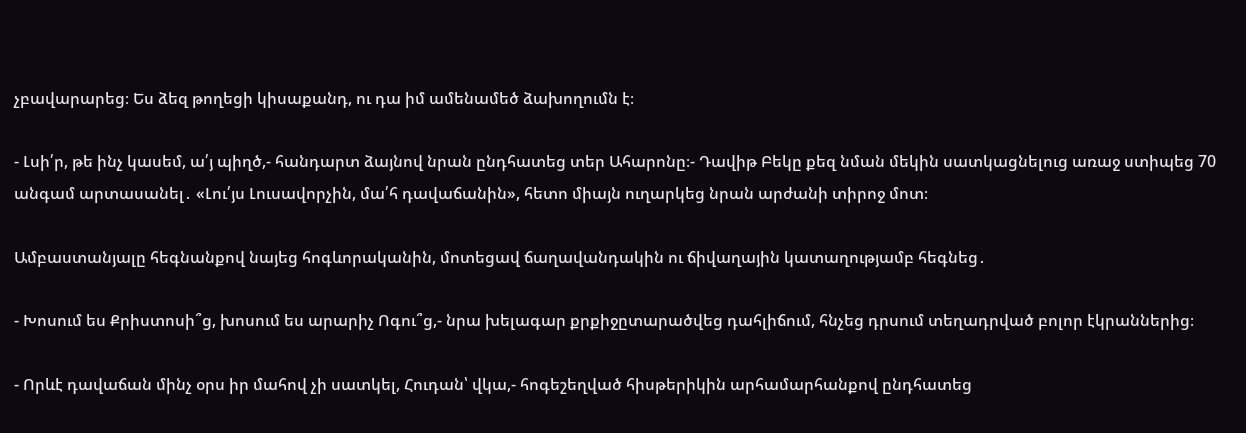չբավարարեց։ Ես ձեզ թողեցի կիսաքանդ, ու դա իմ ամենամեծ ձախողումն է։

- Լսի՛ր, թե ինչ կասեմ, ա՛յ պիղծ,- հանդարտ ձայնով նրան ընդհատեց տեր Ահարոնը։- Դավիթ Բեկը քեզ նման մեկին սատկացնելուց առաջ ստիպեց 70 անգամ արտասանել․ «Լու՛յս Լուսավորչին, մա՛հ դավաճանին», հետո միայն ուղարկեց նրան արժանի տիրոջ մոտ։

Ամբաստանյալը հեգնանքով նայեց հոգևորականին, մոտեցավ ճաղավանդակին ու ճիվաղային կատաղությամբ հեգնեց․

- Խոսում ես Քրիստոսի՞ց, խոսում ես արարիչ Ոգու՞ց,- նրա խելագար քրքիջըտարածվեց դահլիճում, հնչեց դրսում տեղադրված բոլոր էկրաններից։

- Որևէ դավաճան մինչ օրս իր մահով չի սատկել, Հուդան՝ վկա,- հոգեշեղված հիսթերիկին արհամարհանքով ընդհատեց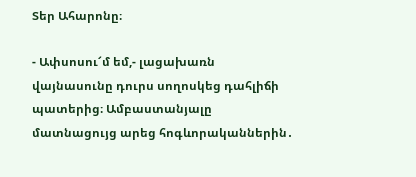Տեր Ահարոնը։

- Ափսոսու՜մ եմ,- լացախառն վայնասունը դուրս սողոսկեց դահլիճի պատերից։ Ամբաստանյալը մատնացույց արեց հոգևորականներին․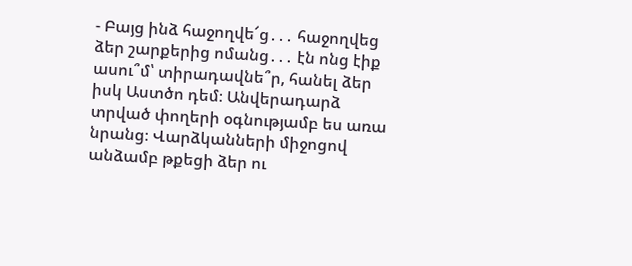- Բայց ինձ հաջողվե՜ց․․․ հաջողվեց ձեր շարքերից ոմանց․․․ էն ոնց էիք ասու՞մ՝ տիրադավնե՞ր, հանել ձեր իսկ Աստծո դեմ։ Անվերադարձ տրված փողերի օգնությամբ ես առա նրանց։ Վարձկանների միջոցով անձամբ թքեցի ձեր ու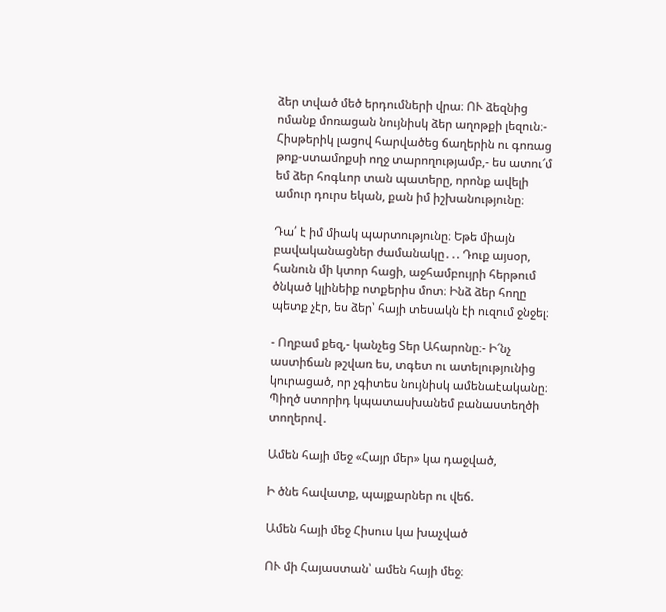ձեր տված մեծ երդումների վրա։ ՈՒ ձեզնից ոմանք մոռացան նույնիսկ ձեր աղոթքի լեզուն։- Հիսթերիկ լացով հարվածեց ճաղերին ու գոռաց թոք-ստամոքսի ողջ տարողությամբ,- ես ատու՜մ եմ ձեր հոգևոր տան պատերը, որոնք ավելի ամուր դուրս եկան, քան իմ իշխանությունը։

Դա՛ է իմ միակ պարտությունը։ Եթե միայն բավականացներ ժամանակը․․. Դուք այսօր, հանուն մի կտոր հացի, աջհամբույրի հերթում ծնկած կլինեիք ոտքերիս մոտ։ Ինձ ձեր հողը պետք չէր, ես ձեր՝ հայի տեսակն էի ուզում ջնջել։

- Ողբամ քեզ,- կանչեց Տեր Ահարոնը։- Ի՜նչ աստիճան թշվառ ես, տգետ ու ատելությունից կուրացած, որ չգիտես նույնիսկ ամենաէականը։ Պիղծ ստորիդ կպատասխանեմ բանաստեղծի տողերով․

Ամեն հայի մեջ «Հայր մեր» կա դաջված,

Ի ծնե հավատք, պայքարներ ու վեճ.

Ամեն հայի մեջ Հիսուս կա խաչված

ՈՒ մի Հայաստան՝ ամեն հայի մեջ։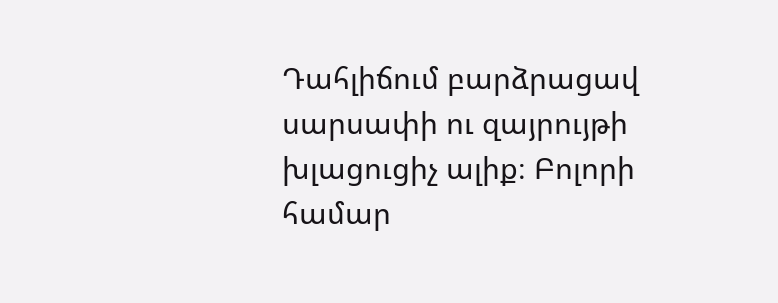Դահլիճում բարձրացավ սարսափի ու զայրույթի խլացուցիչ ալիք։ Բոլորի համար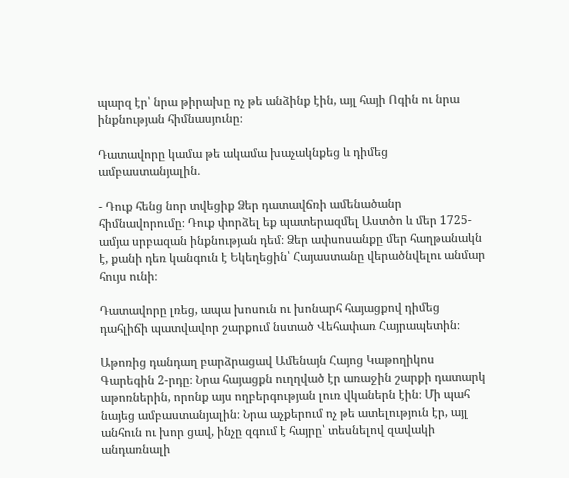պարզ էր՝ նրա թիրախը ոչ թե անձինք էին, այլ հայի Ոգին ու նրա ինքնության հիմնասյունը։

Դատավորը կամա թե ակամա խաչակնքեց և դիմեց ամբաստանյալին․

- Դուք հենց նոր տվեցիք Ձեր դատավճռի ամենածանր հիմնավորումը։ Դուք փորձել եք պատերազմել Աստծո և մեր 1725-ամյա սրբազան ինքնության դեմ։ Ձեր ափսոսանքը մեր հաղթանակն է, քանի դեռ կանգուն է Եկեղեցին՝ Հայաստանը վերածնվելու անմար հույս ունի։

Դատավորը լռեց, ապա խոսուն ու խոնարհ հայացքով դիմեց դահլիճի պատվավոր շարքում նստած Վեհափառ Հայրապետին։

Աթոռից դանդաղ բարձրացավ Ամենայն Հայոց Կաթողիկոս Գարեգին 2-րդը։ Նրա հայացքն ուղղված էր առաջին շարքի դատարկ աթոռներին, որոնք այս ողբերգության լուռ վկաներն էին։ Մի պահ նայեց ամբաստանյալին։ Նրա աչքերում ոչ թե ատելություն էր, այլ անհուն ու խոր ցավ, ինչը զգում է հայրը՝ տեսնելով զավակի անդառնալի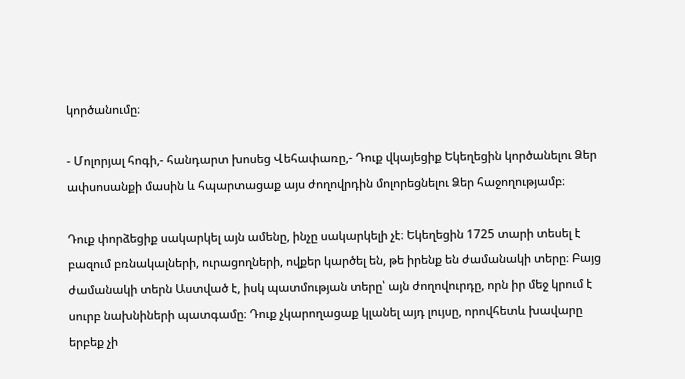կործանումը։

- Մոլորյալ հոգի,- հանդարտ խոսեց Վեհափառը,- Դուք վկայեցիք Եկեղեցին կործանելու Ձեր ափսոսանքի մասին և հպարտացաք այս ժողովրդին մոլորեցնելու Ձեր հաջողությամբ։

Դուք փորձեցիք սակարկել այն ամենը, ինչը սակարկելի չէ։ Եկեղեցին 1725 տարի տեսել է բազում բռնակալների, ուրացողների, ովքեր կարծել են, թե իրենք են ժամանակի տերը։ Բայց ժամանակի տերն Աստված է, իսկ պատմության տերը՝ այն ժողովուրդը, որն իր մեջ կրում է սուրբ նախնիների պատգամը։ Դուք չկարողացաք կլանել այդ լույսը, որովհետև խավարը երբեք չի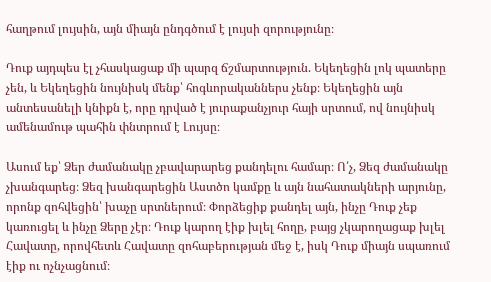հաղթում լույսին, այն միայն ընդգծում է լույսի զորությունը։

Դուք այդպես էլ չհասկացաք մի պարզ ճշմարտություն. Եկեղեցին լոկ պատերը չեն, և Եկեղեցին նույնիսկ մենք՝ հոգևորականներս չենք։ Եկեղեցին այն անտեսանելի կնիքն է, որը դրված է յուրաքանչյուր հայի սրտում, ով նույնիսկ ամենամութ պահին փնտրում է Լույսը։

Ասում եք՝ Ձեր ժամանակը չբավարարեց քանդելու համար։ Ո՛չ, Ձեզ ժամանակը չխանգարեց։ Ձեզ խանգարեցին Աստծո կամքը և այն նահատակների արյունը, որոնք զոհվեցին՝ խաչը սրտներում։ Փորձեցիք քանդել այն, ինչը Դուք չեք կառուցել և ինչը Ձերը չէր։ Դուք կարող էիք խլել հողը, բայց չկարողացաք խլել Հավատը, որովհետև Հավատը զոհաբերության մեջ է, իսկ Դուք միայն սպառում էիք ու ոչնչացնում։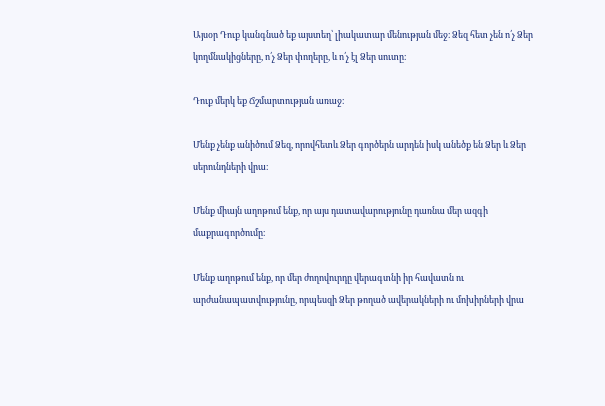Այսօր Դուք կանգնած եք այստեղ՝ լիակատար մենության մեջ։ Ձեզ հետ չեն ո՛չ Ձեր կողմնակիցները, ո՛չ Ձեր փողերը, և ո՛չ էլ Ձեր սուտը։

Դուք մերկ եք Ճշմարտության առաջ։

Մենք չենք անիծում Ձեզ, որովհետև Ձեր գործերն արդեն իսկ անեծք են Ձեր և Ձեր սերունդների վրա։

Մենք միայն աղոթում ենք, որ այս դատավարությունը դառնա մեր ազգի մաքրագործումը։

Մենք աղոթում ենք, որ մեր ժողովուրդը վերագտնի իր հավատն ու արժանապատվությունը, որպեսզի Ձեր թողած ավերակների ու մոխիրների վրա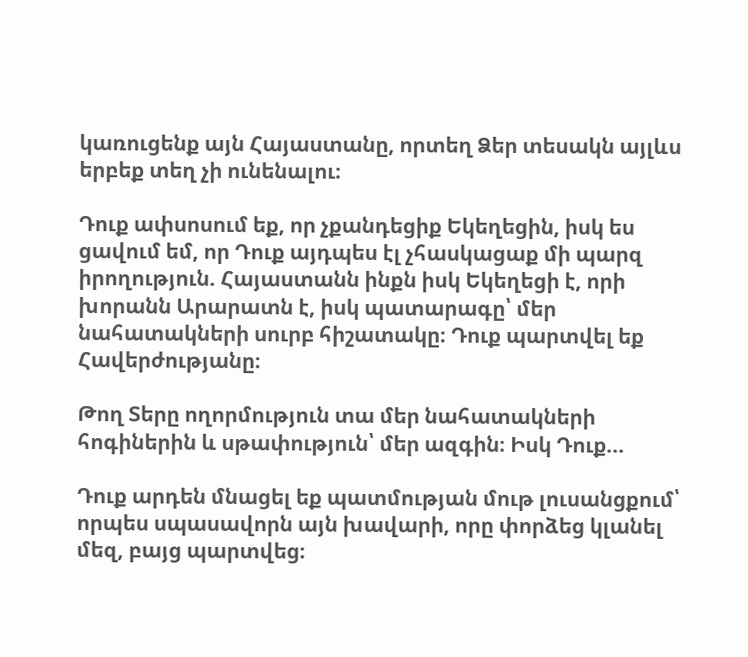կառուցենք այն Հայաստանը, որտեղ Ձեր տեսակն այլևս երբեք տեղ չի ունենալու։

Դուք ափսոսում եք, որ չքանդեցիք Եկեղեցին, իսկ ես ցավում եմ, որ Դուք այդպես էլ չհասկացաք մի պարզ իրողություն. Հայաստանն ինքն իսկ Եկեղեցի է, որի խորանն Արարատն է, իսկ պատարագը՝ մեր նահատակների սուրբ հիշատակը։ Դուք պարտվել եք Հավերժությանը։

Թող Տերը ողորմություն տա մեր նահատակների հոգիներին և սթափություն՝ մեր ազգին։ Իսկ Դուք...

Դուք արդեն մնացել եք պատմության մութ լուսանցքում՝ որպես սպասավորն այն խավարի, որը փորձեց կլանել մեզ, բայց պարտվեց։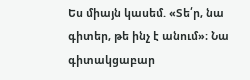Ես միայն կասեմ. «Տե՛ր, նա գիտեր, թե ինչ է անում»։ Նա գիտակցաբար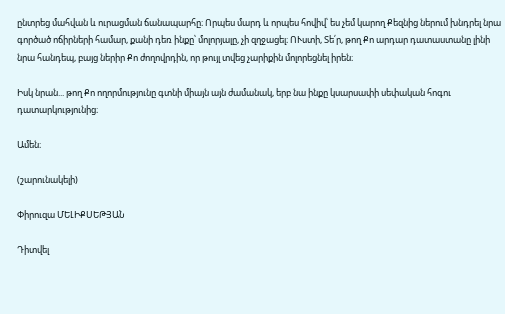ընտրեց մահվան և ուրացման ճանապարհը։ Որպես մարդ և որպես հովիվ՝ ես չեմ կարող Քեզնից ներում խնդրել նրա գործած ոճիրների համար, քանի դեռ ինքը՝ մոլորյալը, չի զղջացել։ ՈՒստի, Տե՛ր, թող Քո արդար դատաստանը լինի նրա հանդեպ, բայց ներիր Քո ժողովրդին, որ թույլ տվեց չարիքին մոլորեցնել իրեն։

Իսկ նրան... թող Քո ողորմությունը գտնի միայն այն ժամանակ, երբ նա ինքը կսարսափի սեփական հոգու դատարկությունից։

Ամեն։

(շարունակելի)

Փիրուզա ՄԵԼԻՔՍԵԹՅԱՆ

Դիտվել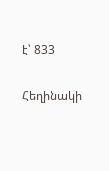է՝ 833

Հեղինակի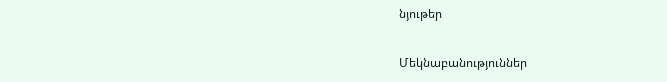նյութեր

Մեկնաբանություններ